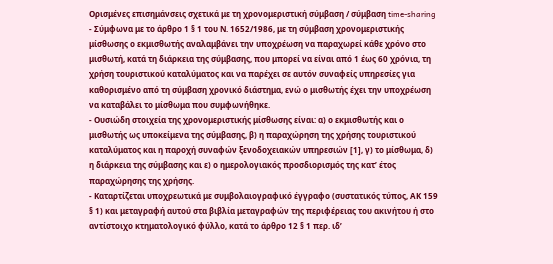Ορισμένες επισημάνσεις σχετικά με τη χρονομεριστική σύμβαση / σύμβαση time-sharing
- Σύμφωνα με το άρθρο 1 § 1 του Ν. 1652/1986, με τη σύμβαση χρονομεριστικής μίσθωσης ο εκμισθωτής αναλαμβάνει την υποχρέωση να παραχωρεί κάθε χρόνο στο μισθωτή, κατά τη διάρκεια της σύμβασης, που μπορεί να είναι από 1 έως 60 χρόνια, τη χρήση τουριστικού καταλύματος και να παρέχει σε αυτόν συναφείς υπηρεσίες για καθορισμένο από τη σύμβαση χρονικό διάστημα, ενώ ο μισθωτής έχει την υποχρέωση να καταβάλει το μίσθωμα που συμφωνήθηκε.
- Ουσιώδη στοιχεία της χρονομεριστικής μίσθωσης είναι: α) ο εκμισθωτής και ο μισθωτής ως υποκείμενα της σύμβασης, β) η παραχώρηση της χρήσης τουριστικού καταλύματος και η παροχή συναφών ξενοδοχειακών υπηρεσιών [1], γ) το μίσθωμα, δ) η διάρκεια της σύμβασης και ε) ο ημερολογιακός προσδιορισμός της κατ’ έτος παραχώρησης της χρήσης.
- Καταρτίζεται υποχρεωτικά με συμβολαιογραφικό έγγραφο (συστατικός τύπος, ΑΚ 159 § 1) και μεταγραφή αυτού στα βιβλία μεταγραφών της περιφέρειας του ακινήτου ή στο αντίστοιχο κτηματολογικό φύλλο, κατά το άρθρο 12 § 1 περ. ιδ’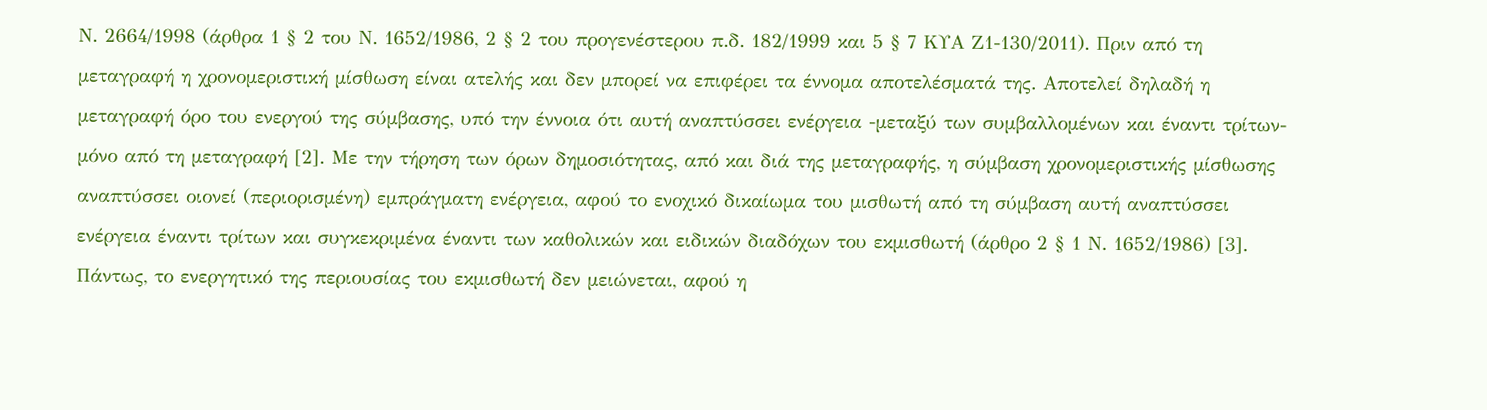Ν. 2664/1998 (άρθρα 1 § 2 του Ν. 1652/1986, 2 § 2 του προγενέστερου π.δ. 182/1999 και 5 § 7 ΚΥΑ Ζ1-130/2011). Πριν από τη μεταγραφή η χρονομεριστική μίσθωση είναι ατελής και δεν μπορεί να επιφέρει τα έννομα αποτελέσματά της. Αποτελεί δηλαδή η μεταγραφή όρο του ενεργού της σύμβασης, υπό την έννοια ότι αυτή αναπτύσσει ενέργεια -μεταξύ των συμβαλλομένων και έναντι τρίτων- μόνο από τη μεταγραφή [2]. Με την τήρηση των όρων δημοσιότητας, από και διά της μεταγραφής, η σύμβαση χρονομεριστικής μίσθωσης αναπτύσσει οιονεί (περιορισμένη) εμπράγματη ενέργεια, αφού το ενοχικό δικαίωμα του μισθωτή από τη σύμβαση αυτή αναπτύσσει ενέργεια έναντι τρίτων και συγκεκριμένα έναντι των καθολικών και ειδικών διαδόχων του εκμισθωτή (άρθρο 2 § 1 Ν. 1652/1986) [3]. Πάντως, το ενεργητικό της περιουσίας του εκμισθωτή δεν μειώνεται, αφού η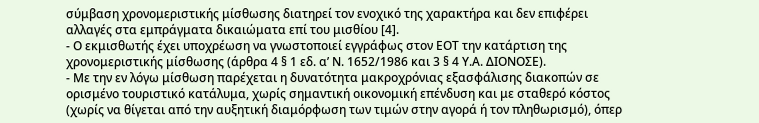σύμβαση χρονομεριστικής μίσθωσης διατηρεί τον ενοχικό της χαρακτήρα και δεν επιφέρει αλλαγές στα εμπράγματα δικαιώματα επί του μισθίου [4].
- Ο εκμισθωτής έχει υποχρέωση να γνωστοποιεί εγγράφως στον ΕΟΤ την κατάρτιση της χρονομεριστικής μίσθωσης (άρθρα 4 § 1 εδ. α’ Ν. 1652/1986 και 3 § 4 Υ.Α. ΔΙΟΝΟΣΕ).
- Με την εν λόγω μίσθωση παρέχεται η δυνατότητα μακροχρόνιας εξασφάλισης διακοπών σε ορισμένο τουριστικό κατάλυμα, χωρίς σημαντική οικονομική επένδυση και με σταθερό κόστος (χωρίς να θίγεται από την αυξητική διαμόρφωση των τιμών στην αγορά ή τον πληθωρισμό), όπερ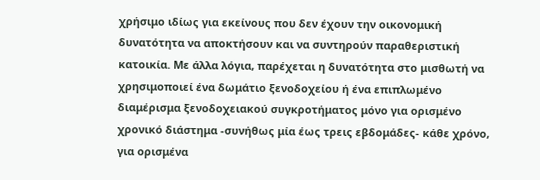χρήσιμο ιδίως για εκείνους που δεν έχουν την οικονομική δυνατότητα να αποκτήσουν και να συντηρούν παραθεριστική κατοικία. Με άλλα λόγια, παρέχεται η δυνατότητα στο μισθωτή να χρησιμοποιεί ένα δωμάτιο ξενοδοχείου ή ένα επιπλωμένο διαμέρισμα ξενοδοχειακού συγκροτήματος μόνο για ορισμένο χρονικό διάστημα -συνήθως μία έως τρεις εβδομάδες- κάθε χρόνο, για ορισμένα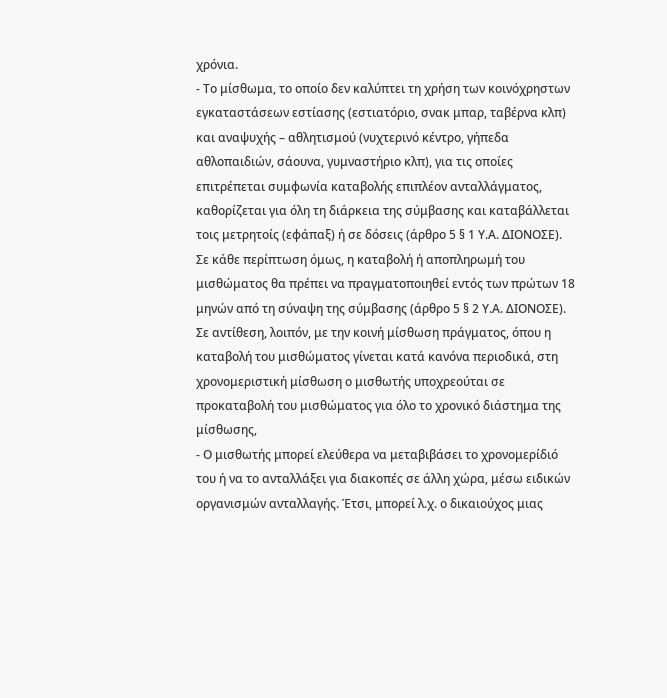χρόνια.
- Το μίσθωμα, το οποίο δεν καλύπτει τη χρήση των κοινόχρηστων εγκαταστάσεων εστίασης (εστιατόριο, σνακ μπαρ, ταβέρνα κλπ) και αναψυχής – αθλητισμού (νυχτερινό κέντρο, γήπεδα αθλοπαιδιών, σάουνα, γυμναστήριο κλπ), για τις οποίες επιτρέπεται συμφωνία καταβολής επιπλέον ανταλλάγματος, καθορίζεται για όλη τη διάρκεια της σύμβασης και καταβάλλεται τοις μετρητοίς (εφάπαξ) ή σε δόσεις (άρθρο 5 § 1 Υ.Α. ΔΙΟΝΟΣΕ). Σε κάθε περίπτωση όμως, η καταβολή ή αποπληρωμή του μισθώματος θα πρέπει να πραγματοποιηθεί εντός των πρώτων 18 μηνών από τη σύναψη της σύμβασης (άρθρο 5 § 2 Υ.Α. ΔΙΟΝΟΣΕ). Σε αντίθεση, λοιπόν, με την κοινή μίσθωση πράγματος, όπου η καταβολή του μισθώματος γίνεται κατά κανόνα περιοδικά, στη χρονομεριστική μίσθωση ο μισθωτής υποχρεούται σε προκαταβολή του μισθώματος για όλο το χρονικό διάστημα της μίσθωσης,
- Ο μισθωτής μπορεί ελεύθερα να μεταβιβάσει το χρονομερίδιό του ή να το ανταλλάξει για διακοπές σε άλλη χώρα, μέσω ειδικών οργανισμών ανταλλαγής. Έτσι, μπορεί λ.χ. ο δικαιούχος μιας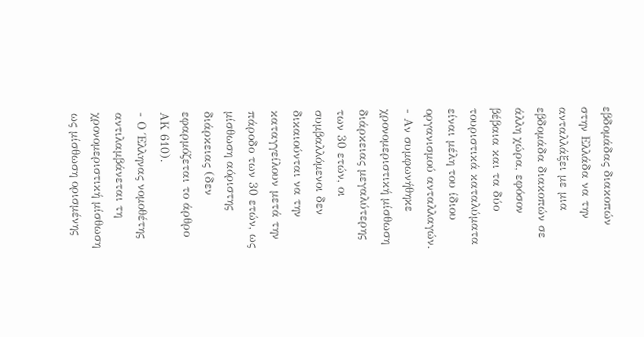εβδομάδας διακοπών στην Ελλάδα να την ανταλλάξει με μια εβδομάδα διακοπών σε άλλη χώρα, εφόσον βέβαια και τα δύο τουριστικά καταλύματα είναι μέλη του ίδιου οργανισμού ανταλλαγών.
- Αν συμφωνήθηκε χρονομεριστική μίσθωση διάρκειας μεγαλύτερης των 30 ετών, οι συμβαλλόμενοι δεν δικαιούνται να την καταγγείλουν μετά την πάροδο των 30 ετών, ως μίσθωση αόριστης διάρκειας (δεν εφαρμόζεται το άρθρο ΑΚ 610).
- Ο Έλληνας νομοθέτης αντιλαμβάνεται τη χρονομεριστική μίσθωση ως μίσθωση ορισμένης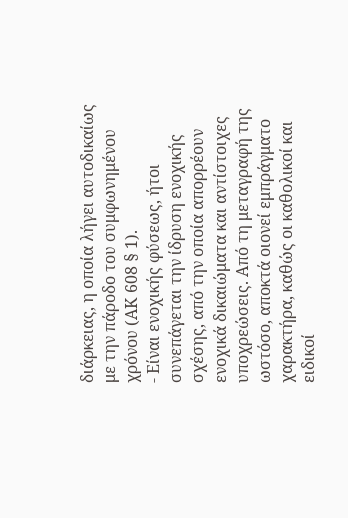διάρκειας, η οποία λήγει αυτοδικαίως με την πάροδο του συμφωνημένου χρόνου (ΑΚ 608 § 1).
- Είναι ενοχικής φύσεως, ήτοι συνεπάγεται την ίδρυση ενοχικής σχέσης, από την οποία απορρέουν ενοχικά δικαιώματα και αντίστοιχες υποχρεώσεις. Από τη μεταγραφή της ωστόσο, αποκτά οιονεί εμπράγματο χαρακτήρα, καθώς οι καθολικοί και ειδικοί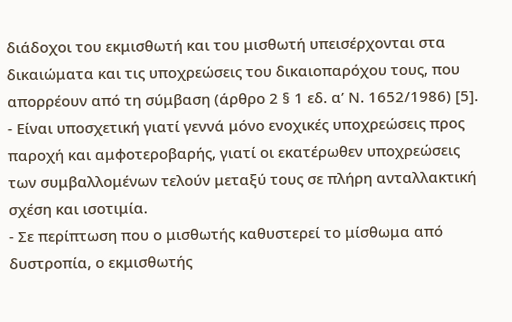διάδοχοι του εκμισθωτή και του μισθωτή υπεισέρχονται στα δικαιώματα και τις υποχρεώσεις του δικαιοπαρόχου τους, που απορρέουν από τη σύμβαση (άρθρο 2 § 1 εδ. α’ Ν. 1652/1986) [5].
- Είναι υποσχετική γιατί γεννά μόνο ενοχικές υποχρεώσεις προς παροχή και αμφοτεροβαρής, γιατί οι εκατέρωθεν υποχρεώσεις των συμβαλλομένων τελούν μεταξύ τους σε πλήρη ανταλλακτική σχέση και ισοτιμία.
- Σε περίπτωση που ο μισθωτής καθυστερεί το μίσθωμα από δυστροπία, ο εκμισθωτής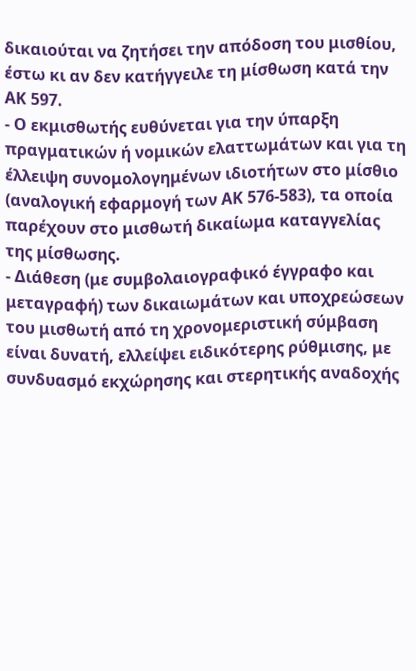δικαιούται να ζητήσει την απόδοση του μισθίου, έστω κι αν δεν κατήγγειλε τη μίσθωση κατά την ΑΚ 597.
- Ο εκμισθωτής ευθύνεται για την ύπαρξη πραγματικών ή νομικών ελαττωμάτων και για τη έλλειψη συνομολογημένων ιδιοτήτων στο μίσθιο (αναλογική εφαρμογή των ΑΚ 576-583), τα οποία παρέχουν στο μισθωτή δικαίωμα καταγγελίας της μίσθωσης.
- Διάθεση (με συμβολαιογραφικό έγγραφο και μεταγραφή) των δικαιωμάτων και υποχρεώσεων του μισθωτή από τη χρονομεριστική σύμβαση είναι δυνατή, ελλείψει ειδικότερης ρύθμισης, με συνδυασμό εκχώρησης και στερητικής αναδοχής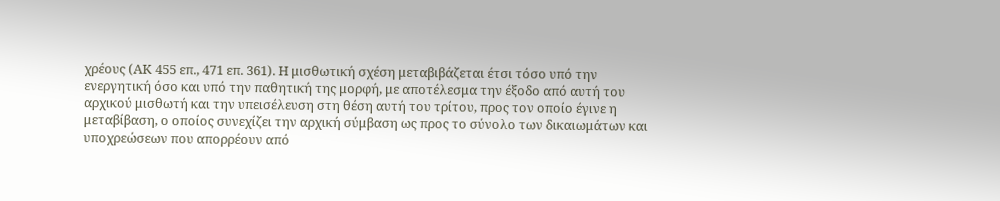χρέους (ΑΚ 455 επ., 471 επ. 361). Η μισθωτική σχέση μεταβιβάζεται έτσι τόσο υπό την ενεργητική όσο και υπό την παθητική της μορφή, με αποτέλεσμα την έξοδο από αυτή του αρχικού μισθωτή και την υπεισέλευση στη θέση αυτή του τρίτου, προς τον οποίο έγινε η μεταβίβαση, ο οποίος συνεχίζει την αρχική σύμβαση ως προς το σύνολο των δικαιωμάτων και υποχρεώσεων που απορρέουν από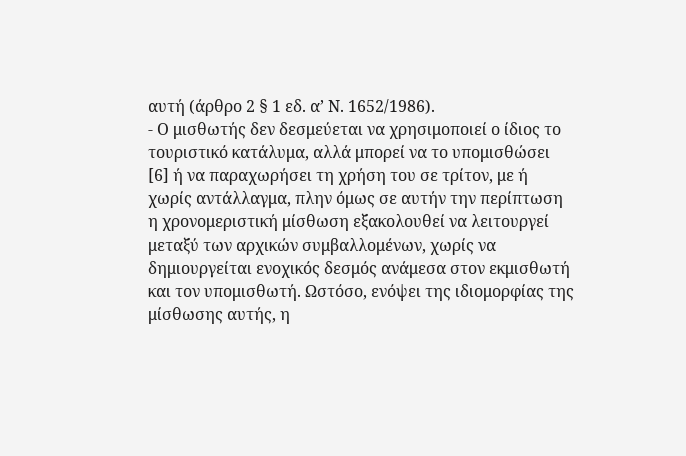αυτή (άρθρο 2 § 1 εδ. α’ Ν. 1652/1986).
- Ο μισθωτής δεν δεσμεύεται να χρησιμοποιεί ο ίδιος το τουριστικό κατάλυμα, αλλά μπορεί να το υπομισθώσει [6] ή να παραχωρήσει τη χρήση του σε τρίτον, με ή χωρίς αντάλλαγμα, πλην όμως σε αυτήν την περίπτωση η χρονομεριστική μίσθωση εξακολουθεί να λειτουργεί μεταξύ των αρχικών συμβαλλομένων, χωρίς να δημιουργείται ενοχικός δεσμός ανάμεσα στον εκμισθωτή και τον υπομισθωτή. Ωστόσο, ενόψει της ιδιομορφίας της μίσθωσης αυτής, η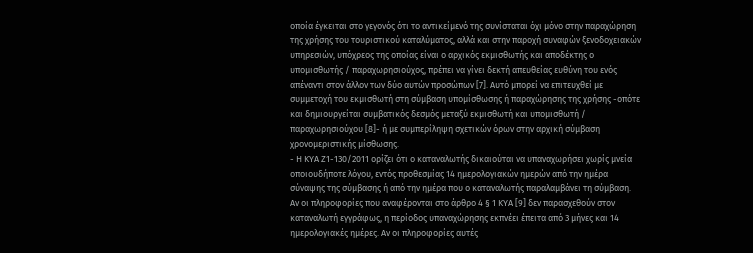οποία έγκειται στο γεγονός ότι το αντικείμενό της συνίσταται όχι μόνο στην παραχώρηση της χρήσης του τουριστικού καταλύματος, αλλά και στην παροχή συναφών ξενοδοχειακών υπηρεσιών, υπόχρεος της οποίας είναι ο αρχικός εκμισθωτής και αποδέκτης ο υπομισθωτής / παραχωρησιούχος, πρέπει να γίνει δεκτή απευθείας ευθύνη του ενός απέναντι στον άλλον των δύο αυτών προσώπων [7]. Αυτό μπορεί να επιτευχθεί με συμμετοχή του εκμισθωτή στη σύμβαση υπομίσθωσης ή παραχώρησης της χρήσης -οπότε και δημιουργείται συμβατικός δεσμός μεταξύ εκμισθωτή και υπομισθωτή / παραχωρησιούχου [8]- ή με συμπερίληψη σχετικών όρων στην αρχική σύμβαση χρονομεριστικής μίσθωσης.
- H KYA Z1-130/2011 ορίζει ότι ο καταναλωτής δικαιούται να υπαναχωρήσει χωρίς μνεία οποιουδήποτε λόγου, εντός προθεσμίας 14 ημερολογιακών ημερών από την ημέρα σύναψης της σύμβασης ή από την ημέρα που ο καταναλωτής παραλαμβάνει τη σύμβαση. Αν οι πληροφορίες που αναφέρονται στο άρθρο 4 § 1 ΚΥΑ [9] δεν παρασχεθούν στον καταναλωτή εγγράφως, η περίοδος υπαναχώρησης εκπνέει έπειτα από 3 μήνες και 14 ημερολογιακές ημέρες. Αν οι πληροφορίες αυτές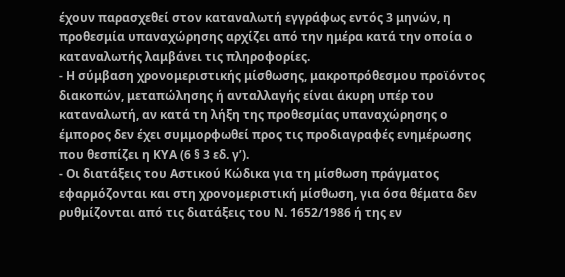έχουν παρασχεθεί στον καταναλωτή εγγράφως εντός 3 μηνών, η προθεσμία υπαναχώρησης αρχίζει από την ημέρα κατά την οποία ο καταναλωτής λαμβάνει τις πληροφορίες.
- Η σύμβαση χρονομεριστικής μίσθωσης, μακροπρόθεσμου προϊόντος διακοπών, μεταπώλησης ή ανταλλαγής είναι άκυρη υπέρ του καταναλωτή, αν κατά τη λήξη της προθεσμίας υπαναχώρησης ο έμπορος δεν έχει συμμορφωθεί προς τις προδιαγραφές ενημέρωσης που θεσπίζει η ΚΥΑ (6 § 3 εδ. γ’).
- Οι διατάξεις του Αστικού Κώδικα για τη μίσθωση πράγματος εφαρμόζονται και στη χρονομεριστική μίσθωση, για όσα θέματα δεν ρυθμίζονται από τις διατάξεις του Ν. 1652/1986 ή της εν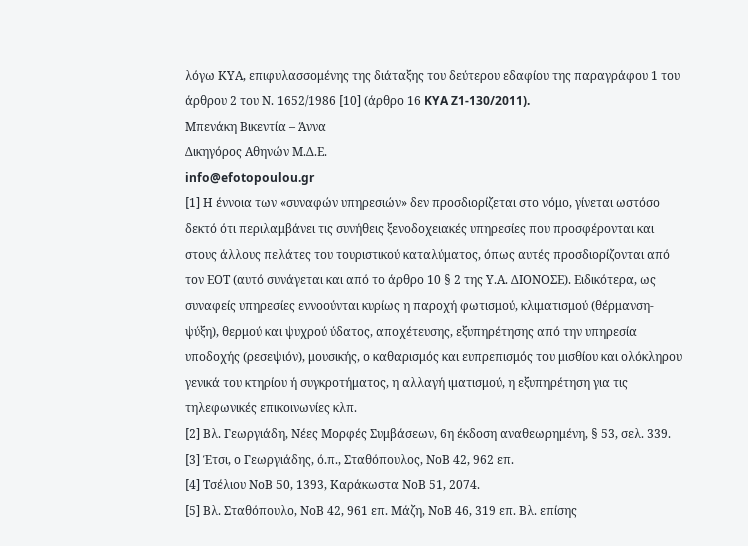λόγω ΚΥΑ, επιφυλασσομένης της διάταξης του δεύτερου εδαφίου της παραγράφου 1 του άρθρου 2 του Ν. 1652/1986 [10] (άρθρο 16 KYA Z1-130/2011).
Μπενάκη Βικεντία – Άννα
Δικηγόρος Αθηνών Μ.Δ.Ε.
info@efotopoulou.gr
[1] Η έννοια των «συναφών υπηρεσιών» δεν προσδιορίζεται στο νόμο, γίνεται ωστόσο δεκτό ότι περιλαμβάνει τις συνήθεις ξενοδοχειακές υπηρεσίες που προσφέρονται και στους άλλους πελάτες του τουριστικού καταλύματος, όπως αυτές προσδιορίζονται από τον ΕΟΤ (αυτό συνάγεται και από το άρθρο 10 § 2 της Υ.Α. ΔΙΟΝΟΣΕ). Ειδικότερα, ως συναφείς υπηρεσίες εννοούνται κυρίως η παροχή φωτισμού, κλιματισμού (θέρμανση-ψύξη), θερμού και ψυχρού ύδατος, αποχέτευσης, εξυπηρέτησης από την υπηρεσία υποδοχής (ρεσεψιόν), μουσικής, ο καθαρισμός και ευπρεπισμός του μισθίου και ολόκληρου γενικά του κτηρίου ή συγκροτήματος, η αλλαγή ιματισμού, η εξυπηρέτηση για τις τηλεφωνικές επικοινωνίες κλπ.
[2] Βλ. Γεωργιάδη, Νέες Μορφές Συμβάσεων, 6η έκδοση αναθεωρημένη, § 53, σελ. 339.
[3] Έτσι, ο Γεωργιάδης, ό.π., Σταθόπουλος, ΝοΒ 42, 962 επ.
[4] Τσέλιου ΝοΒ 50, 1393, Καράκωστα ΝοΒ 51, 2074.
[5] Βλ. Σταθόπουλο, ΝοΒ 42, 961 επ. Μάζη, ΝοΒ 46, 319 επ. Βλ. επίσης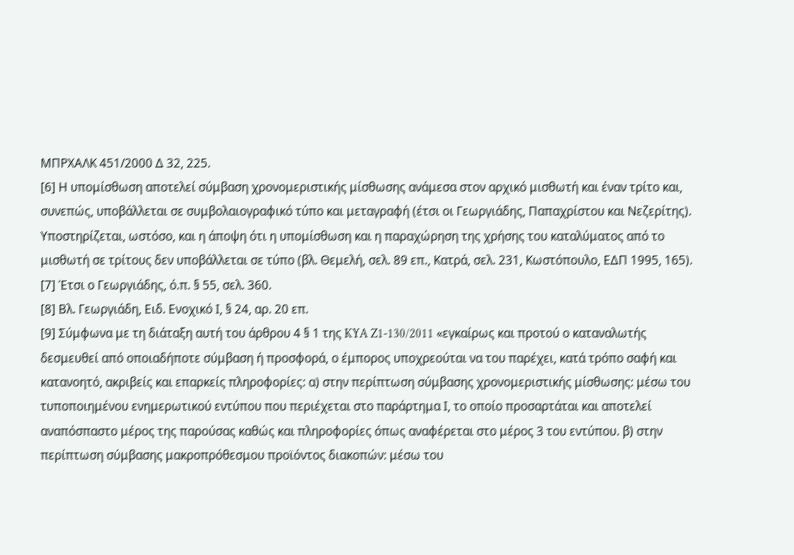ΜΠΡΧΑΛΚ 451/2000 Δ 32, 225.
[6] Η υπομίσθωση αποτελεί σύμβαση χρονομεριστικής μίσθωσης ανάμεσα στον αρχικό μισθωτή και έναν τρίτο και, συνεπώς, υποβάλλεται σε συμβολαιογραφικό τύπο και μεταγραφή (έτσι οι Γεωργιάδης, Παπαχρίστου και Νεζερίτης). Υποστηρίζεται, ωστόσο, και η άποψη ότι η υπομίσθωση και η παραχώρηση της χρήσης του καταλύματος από το μισθωτή σε τρίτους δεν υποβάλλεται σε τύπο (βλ. Θεμελή, σελ. 89 επ., Κατρά, σελ. 231, Κωστόπουλο, ΕΔΠ 1995, 165).
[7] Έτσι ο Γεωργιάδης, ό.π. § 55, σελ. 360.
[8] Βλ. Γεωργιάδη, Ειδ. Ενοχικό Ι, § 24, αρ. 20 επ.
[9] Σύμφωνα με τη διάταξη αυτή του άρθρου 4 § 1 της KYA Z1-130/2011 «εγκαίρως και προτού ο καταναλωτής δεσμευθεί από οποιαδήποτε σύμβαση ή προσφορά, ο έμπορος υποχρεούται να του παρέχει, κατά τρόπο σαφή και κατανοητό, ακριβείς και επαρκείς πληροφορίες: α) στην περίπτωση σύμβασης χρονομεριστικής μίσθωσης: μέσω του τυποποιημένου ενημερωτικού εντύπου που περιέχεται στο παράρτημα Ι, το οποίο προσαρτάται και αποτελεί αναπόσπαστο μέρος της παρούσας καθώς και πληροφορίες όπως αναφέρεται στο μέρος 3 του εντύπου. β) στην περίπτωση σύμβασης μακροπρόθεσμου προϊόντος διακοπών: μέσω του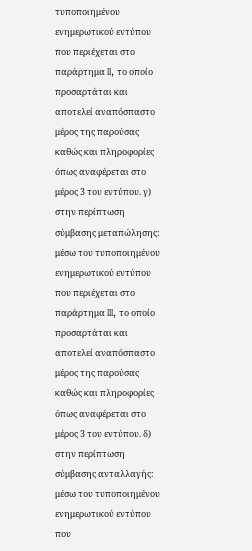τυποποιημένου ενημερωτικού εντύπου που περιέχεται στο παράρτημα II, το οποίο προσαρτάται και αποτελεί αναπόσπαστο μέρος της παρούσας καθώς και πληροφορίες όπως αναφέρεται στο μέρος 3 του εντύπου. γ) στην περίπτωση σύμβασης μεταπώλησης: μέσω του τυποποιημένου ενημερωτικού εντύπου που περιέχεται στο παράρτημα III, το οποίο προσαρτάται και αποτελεί αναπόσπαστο μέρος της παρούσας καθώς και πληροφορίες όπως αναφέρεται στο μέρος 3 του εντύπου. δ) στην περίπτωση σύμβασης ανταλλαγής: μέσω του τυποποιημένου ενημερωτικού εντύπου που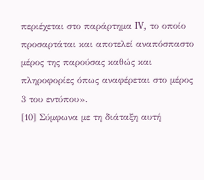περιέχεται στο παράρτημα IV, το οποίο προσαρτάται και αποτελεί αναπόσπαστο μέρος της παρούσας καθώς και πληροφορίες όπως αναφέρεται στο μέρος 3 του εντύπου».
[10] Σύμφωνα με τη διάταξη αυτή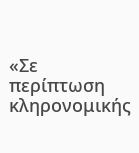«Σε περίπτωση κληρονομικής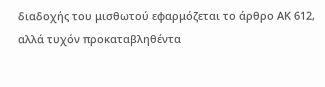διαδοχής του μισθωτού εφαρμόζεται το άρθρο ΑΚ 612, αλλά τυχόν προκαταβληθέντα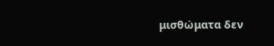μισθώματα δεν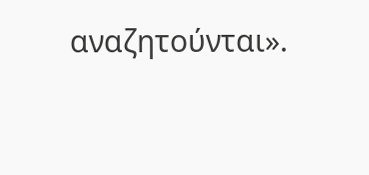αναζητούνται».